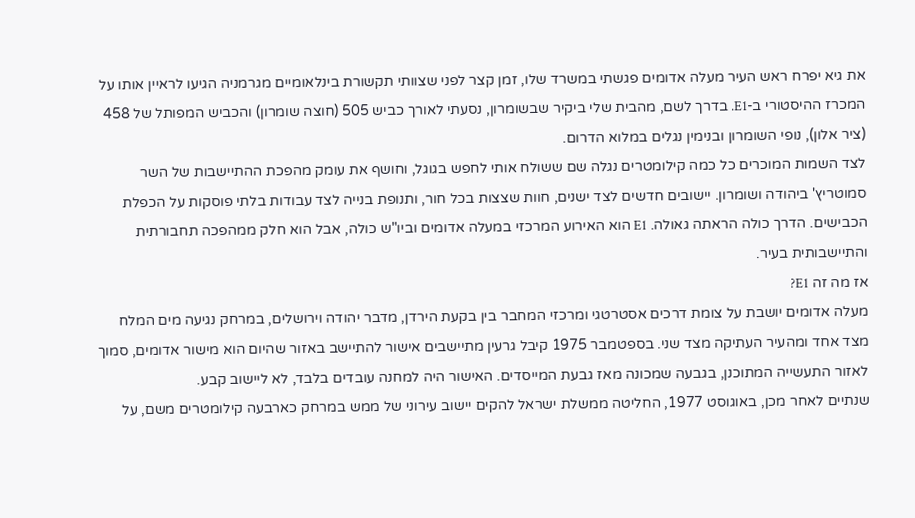את גיא יפרח ראש העיר מעלה אדומים פגשתי במשרד שלו, זמן קצר לפני שצוותי תקשורת בינלאומיים מגרמניה הגיעו לראיין אותו על המכרז ההיסטורי ב-E1. בדרך לשם, מהבית שלי ביקיר שבשומרון, נסעתי לאורך כביש 505 (חוצה שומרון) והכביש המפותל של 458 (ציר אלון), נופי השומרון ובנימין נגלים במלוא הדרום.
לצד השמות המוכרים כל כמה קילומטרים נגלה שם ששולח אותי לחפש בגוגל, וחושף את עומק מהפכת ההתיישבות של השר סמוטריץ' ביהודה ושומרון. יישובים חדשים לצד ישנים, חוות שצצות בכל חור, ותנופת בנייה לצד עבודות בלתי פוסקות על הכפלת הכבישים. הדרך כולה הראתה גאולה. E1 הוא האירוע המרכזי במעלה אדומים וביו"ש כולה, אבל הוא חלק ממהפכה תחבורתית והתיישבותית בעיר.
אז מה זה E1?
מעלה אדומים יושבת על צומת דרכים אסטרטגי ומרכזי המחבר בין בקעת הירדן, מדבר יהודה וירושלים, במרחק נגיעה מים המלח מצד אחד ומהעיר העתיקה מצד שני. בספטמבר 1975 קיבל גרעין מתיישבים אישור להתיישב באזור שהיום הוא מישור אדומים, סמוך לאזור התעשייה המתוכנן, בגבעה שמכונה מאז גבעת המייסדים. האישור היה למחנה עובדים בלבד, לא ליישוב קבע.
שנתיים לאחר מכן, באוגוסט 1977, החליטה ממשלת ישראל להקים יישוב עירוני של ממש במרחק כארבעה קילומטרים משם, על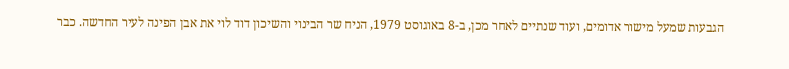הגבעות שמעל מישור אדומים, ועוד שנתיים לאחר מכן, ב-8 באוגוסט 1979, הניח שר הבינוי והשיכון דוד לוי את אבן הפינה לעיר החדשה. כבר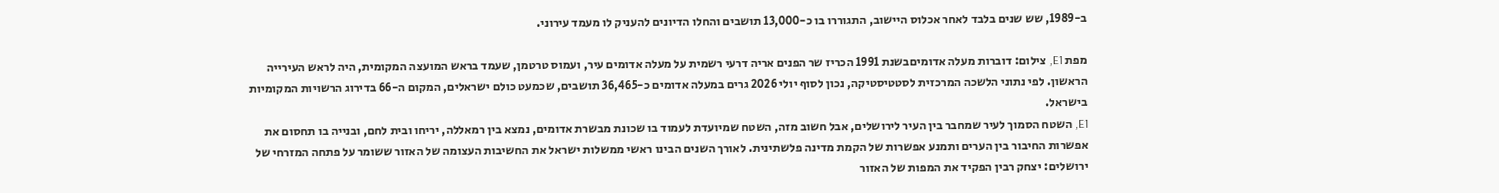ב-1989, שש שנים בלבד לאחר אכלוס היישוב, התגוררו בו כ-13,000 תושבים והחלו הדיונים להעניק לו מעמד עירוני.

מפת E1, צילום: דוברות מעלה אדומיםבשנת 1991 הכריז שר הפנים אריה דרעי רשמית על מעלה אדומים עיר, ועמוס טרטמן, שעמד בראש המועצה המקומית, היה לראש העירייה הראשון. לפי נתוני הלשכה המרכזית לסטטיסטיקה, נכון לסוף יולי 2026 גרים במעלה אדומים כ-36,465 תושבים, שכמעט כולם ישראלים, המקום ה-66 בדירוג הרשויות המקומיות בישראל.
E1, השטח הסמוך לעיר שמחבר בין העיר לירושלים, אבל חשוב מזה, השטח שמיועדת לעמוד בו שכונת מבשרת אדומים, נמצא בין רמאללה, יריחו ובית לחם, ובנייה בו תחסום את אפשרות החיבור בין הערים ותמנע אפשרות של הקמת מדינה פלשתינית. לאורך השנים הבינו ראשי ממשלות ישראל את החשיבות העצומה של האזור ששומר על פתחה המזרחי של ירושלים: יצחק רבין הפקיד את המפות של האזור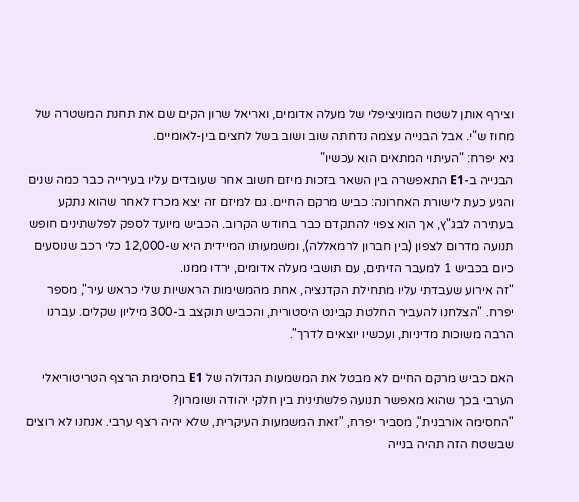וצירף אותן לשטח המוניציפלי של מעלה אדומים, ואריאל שרון הקים שם את תחנת המשטרה של מחוז ש"י. אבל הבנייה עצמה נדחתה שוב ושוב בשל לחצים בין-לאומיים.
גיא יפרח: "העיתוי המתאים הוא עכשיו"
הבנייה ב-E1 התאפשרה בין השאר בזכות מיזם חשוב אחר שעובדים עליו בעירייה כבר כמה שנים והגיע כעת לישורת האחרונה: כביש מרקם החיים. גם למיזם זה יצא מכרז לאחר שהוא נתקע בעתירה לבג"ץ, אך הוא צפוי להתקדם כבר בחודש הקרוב. הכביש מיועד לספק לפלשתינים חופש תנועה מדרום לצפון (בין חברון לרמאללה), ומשמעותו המיידית היא ש-12,000 כלי רכב שנוסעים כיום בכביש 1 למעבר הזיתים, עם תושבי מעלה אדומים, ירדו ממנו.
"זה אירוע שעבדתי עליו מתחילת הקדנציה, אחת מהמשימות הראשיות שלי כראש עיר", מספר יפרח. "הצלחנו להעביר החלטת קבינט היסטורית, והכביש תוקצב ב-300 מיליון שקלים. עברנו הרבה משוכות מדיניות, ועכשיו יוצאים לדרך".

האם כביש מרקם החיים לא מבטל את המשמעות הגדולה של E1 בחסימת הרצף הטריטוריאלי הערבי בכך שהוא מאפשר תנועה פלשתינית בין חלקי יהודה ושומרון?
"החסימה אורבנית", מסביר יפרח, "זאת המשמעות העיקרית, שלא יהיה רצף ערבי. אנחנו לא רוצים שבשטח הזה תהיה בנייה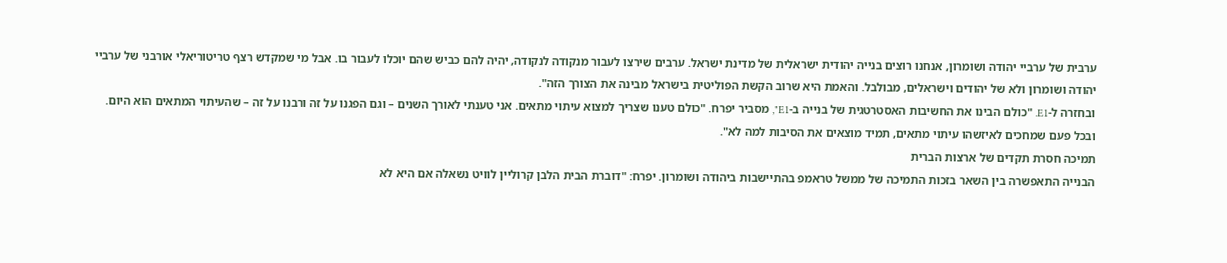ערבית של ערביי יהודה ושומרון, אנחנו רוצים בנייה יהודית ישראלית של מדינת ישראל. ערבים שירצו לעבור מנקודה לנקודה, יהיה להם כביש שהם יוכלו לעבור בו. אבל מי שמקדש רצף טריטוריאלי אורבני של ערביי יהודה ושומרון ולא של יהודים וישראלים, מבולבל. והאמת היא שרוב הקשת הפוליטית בישראל מבינה את הצורך הזה".
ובחזרה ל-E1. "כולם הבינו את החשיבות האסטרטגית של בנייה ב-E1", מסביר יפרח. "כולם טענו שצריך למצוא עיתוי מתאים. אני טענתי לאורך השנים – וגם הפגנו על זה ורבנו על זה – שהעיתוי המתאים הוא היום. ובכל פעם שמחכים לאיזשהו עיתוי מתאים, תמיד מוצאים את הסיבות למה לא".
תמיכה חסרת תקדים של ארצות הברית
הבנייה התאפשרה בין השאר בזכות התמיכה של ממשל טראמפ בהתיישבות ביהודה ושומרון. יפרח: "דוברת הבית הלבן קרוליין לוויט נשאלה אם היא לא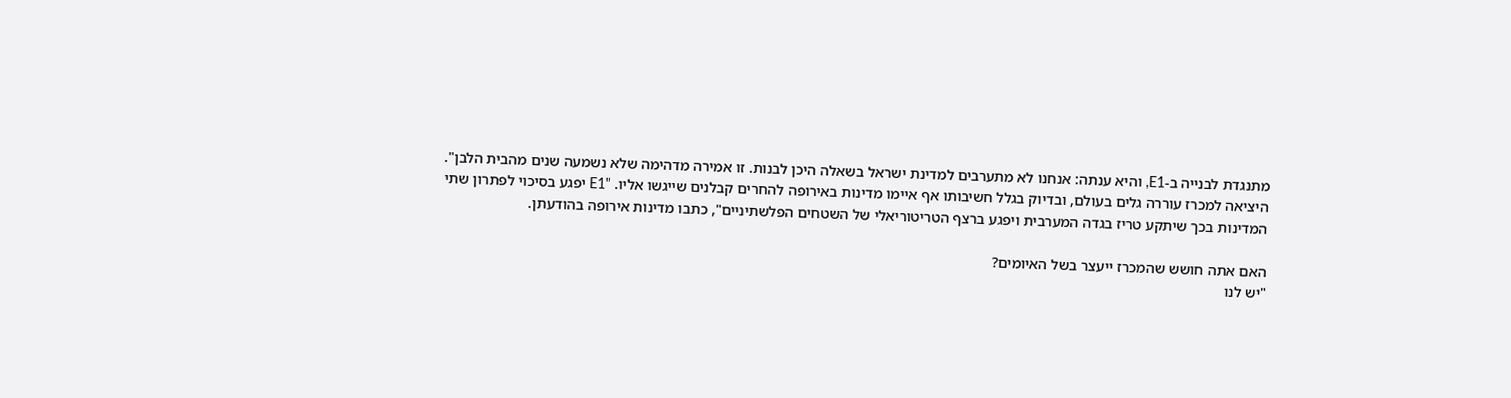מתנגדת לבנייה ב-E1, והיא ענתה: אנחנו לא מתערבים למדינת ישראל בשאלה היכן לבנות. זו אמירה מדהימה שלא נשמעה שנים מהבית הלבן".
היציאה למכרז עוררה גלים בעולם, ובדיוק בגלל חשיבותו אף איימו מדינות באירופה להחרים קבלנים שייגשו אליו. "E1 יפגע בסיכוי לפתרון שתי המדינות בכך שיתקע טריז בגדה המערבית ויפגע ברצף הטריטוריאלי של השטחים הפלשתיניים", כתבו מדינות אירופה בהודעתן.

האם אתה חושש שהמכרז ייעצר בשל האיומים?
"יש לנו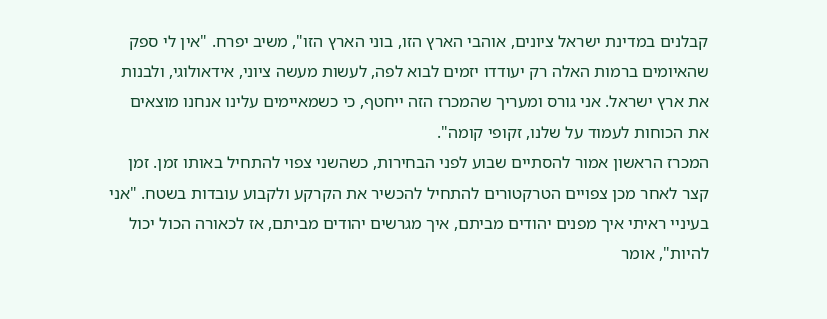קבלנים במדינת ישראל ציונים, אוהבי הארץ הזו, בוני הארץ הזו", משיב יפרח. "אין לי ספק שהאיומים ברמות האלה רק יעודדו יזמים לבוא לפה, לעשות מעשה ציוני, אידאולוגי, ולבנות את ארץ ישראל. אני גורס ומעריך שהמכרז הזה ייחטף, כי כשמאיימים עלינו אנחנו מוצאים את הכוחות לעמוד על שלנו, זקופי קומה".
המכרז הראשון אמור להסתיים שבוע לפני הבחירות, כשהשני צפוי להתחיל באותו זמן. זמן קצר לאחר מכן צפויים הטרקטורים להתחיל להכשיר את הקרקע ולקבוע עובדות בשטח. "אני בעיניי ראיתי איך מפנים יהודים מביתם, איך מגרשים יהודים מביתם, אז לכאורה הכול יכול להיות", אומר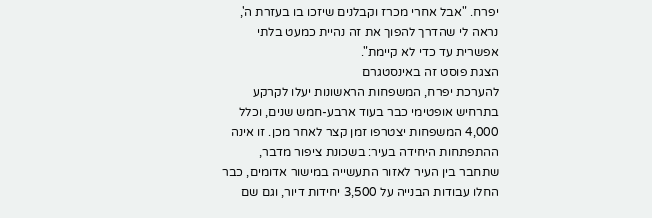יפרח. "אבל אחרי מכרז וקבלנים שיזכו בו בעזרת ה', נראה לי שהדרך להפוך את זה נהיית כמעט בלתי אפשרית עד כדי לא קיימת".
הצגת פוסט זה באינסטגרם
להערכת יפרח, המשפחות הראשונות יעלו לקרקע בתרחיש אופטימי כבר בעוד ארבע-חמש שנים, וכלל 4,000 המשפחות יצטרפו זמן קצר לאחר מכן. זו אינה ההתפתחות היחידה בעיר: בשכונת ציפור מדבר, שתחבר בין העיר לאזור התעשייה במישור אדומים, כבר החלו עבודות הבנייה על 3,500 יחידות דיור, וגם שם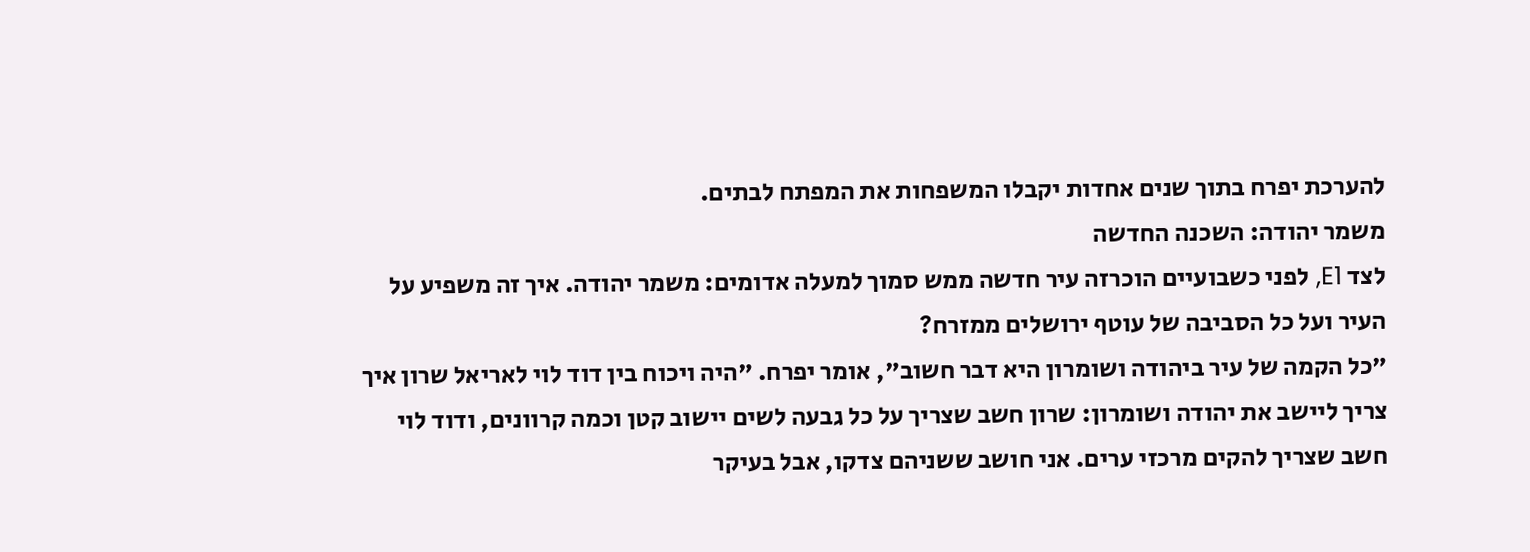להערכת יפרח בתוך שנים אחדות יקבלו המשפחות את המפתח לבתים.
משמר יהודה: השכנה החדשה
לצד E1, לפני כשבועיים הוכרזה עיר חדשה ממש סמוך למעלה אדומים: משמר יהודה. איך זה משפיע על העיר ועל כל הסביבה של עוטף ירושלים ממזרח?
"כל הקמה של עיר ביהודה ושומרון היא דבר חשוב", אומר יפרח. "היה ויכוח בין דוד לוי לאריאל שרון איך צריך ליישב את יהודה ושומרון: שרון חשב שצריך על כל גבעה לשים יישוב קטן וכמה קרוונים, ודוד לוי חשב שצריך להקים מרכזי ערים. אני חושב ששניהם צדקו, אבל בעיקר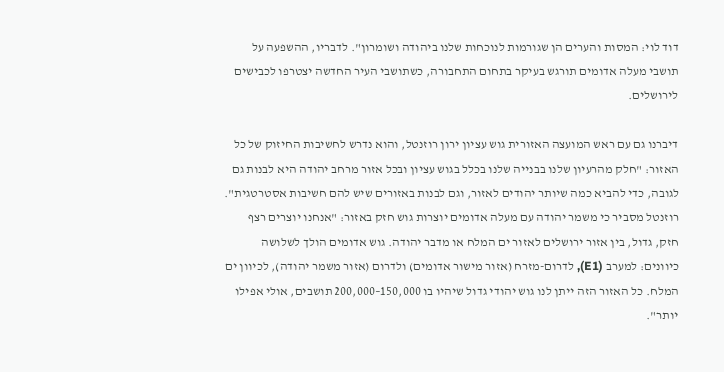דוד לוי: המסות והערים הן שגורמות לנוכחות שלנו ביהודה ושומרון". לדבריו, ההשפעה על תושבי מעלה אדומים תורגש בעיקר בתחום התחבורה, כשתושבי העיר החדשה יצטרפו לכבישים לירושלים.

דיברנו גם עם ראש המועצה האזורית גוש עציון ירון רוזנטל, והוא נדרש לחשיבות החיזוק של כל האזור: "חלק מהרעיון שלנו בבנייה שלנו בכלל בגוש עציון ובכל אזור מרחב יהודה היא לבנות גם לגובה, כדי להביא כמה שיותר יהודים לאזור, וגם לבנות באזורים שיש להם חשיבות אסטרטגית".
רוזנטל מסביר כי משמר יהודה עם מעלה אדומים יוצרות גוש חזק באזור: "אנחנו יוצרים רצף חזק, גדול, בין אזור ירושלים לאזור ים המלח או מדבר יהודה. גוש אדומים הולך לשלושה כיוונים: למערב (E1), לדרום-מזרח (אזור מישור אדומים) ולדרום (אזור משמר יהודה), לכיוון ים המלח. כל האזור הזה ייתן לנו גוש יהודי גדול שיהיו בו 150,000–200,000 תושבים, אולי אפילו יותר".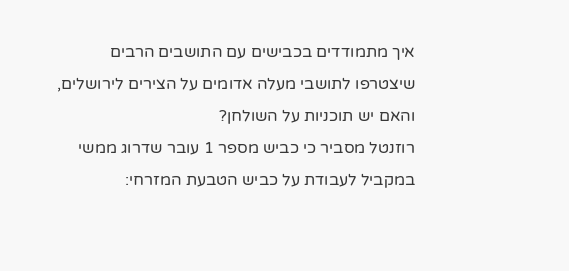איך מתמודדים בכבישים עם התושבים הרבים שיצטרפו לתושבי מעלה אדומים על הצירים לירושלים, והאם יש תוכניות על השולחן?
רוזנטל מסביר כי כביש מספר 1 עובר שדרוג ממשי במקביל לעבודת על כביש הטבעת המזרחי: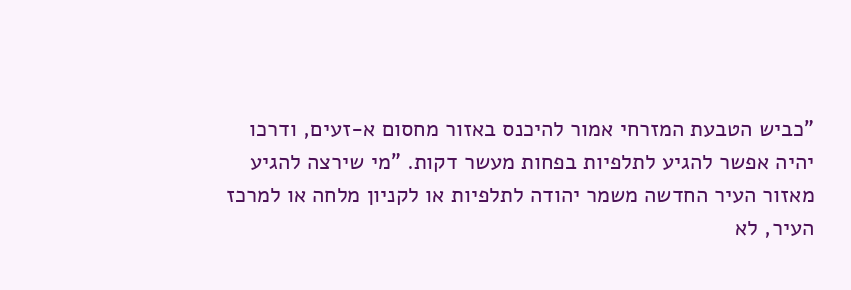"כביש הטבעת המזרחי אמור להיכנס באזור מחסום א-זעים, ודרכו יהיה אפשר להגיע לתלפיות בפחות מעשר דקות. "מי שירצה להגיע מאזור העיר החדשה משמר יהודה לתלפיות או לקניון מלחה או למרכז העיר, לא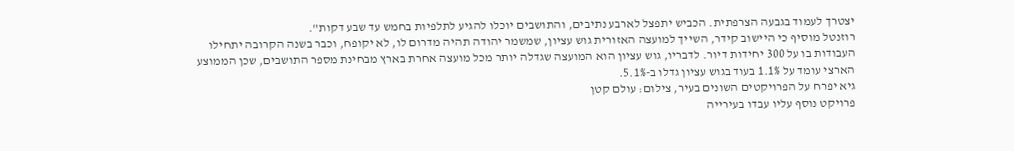יצטרך לעמוד בגבעה הצרפתית. הכביש יתפצל לארבע נתיבים, והתושבים יוכלו להגיע לתלפיות בחמש עד שבע דקות".
רוזנטל מוסיף כי היישוב קידר, השייך למועצה האזורית גוש עציון, שמשמר יהודה תהיה מדרום לו, לא יקופח, וכבר בשנה הקרובה יתחילו העבודות בו על 300 יחידות דיור. לדבריו, גוש עציון הוא המועצה שגדלה יותר מכל מועצה אחרת בארץ מבחינת מספר התושבים, שכן הממוצע הארצי עומד על 1.1% בעוד בגוש עציון גדלו ב-5.1%.
גיא יפרח על הפרויקטים השונים בעיר, צילום: עולם קטן
פרויקט נוסף עליו עבדו בעירייה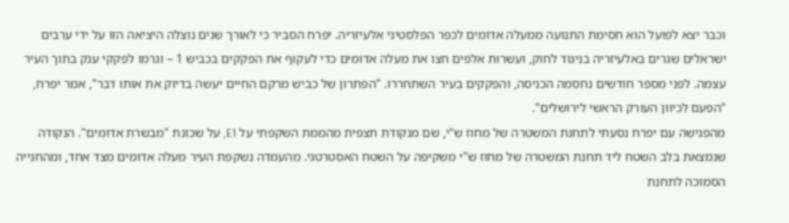וכבר יצא לפועל הוא חסימת התנועה ממעלה אדומים לכפר הפלסטיני אלעיזריה. יפרח הסביר כי לאורך שנים נוצלה היציאה הזו על ידי ערבים ישראלים שגרים באלעיזריה בניגוד לחוק, ועשרות אלפים חצו את מעלה אדומים כדי לעקוף את הפקקים בכביש 1 – וגרמו לפקקי ענק בתוך העיר עצמה. לפני מספר חודשים נחסמה הכניסה, והפקקים בעיר השתחררו. "הפתרון של כביש מרקם החיים יעשה בדיוק את אותו דבר", אמר יפרח, "הפעם לכיוון העורק הראשי לירושלים".
מהפגישה עם יפרח נסעתי לתחנת המשטרה של מחוז ש"י, שם מנקודת תצפית מהממת השקפתי על E1, על שכונת "מבשרת אדומים". הנקודה שנמצאת בלב השטח ליד תחנת המשטרה של מחוז ש"י משקיפה על השטח האסטרטגי. מהעמדה נשקפת העיר מעלה אדומים מצד אחד, ומהחנייה הסמוכה לתחנת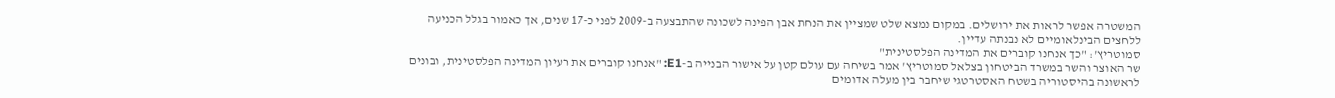המשטרה אפשר לראות את ירושלים. במקום נמצא שלט שמציין את הנחת אבן הפינה לשכונה שהתבצעה ב-2009 לפני כ-17 שנים, אך כאמור בגלל הכניעה ללחצים הבינלאומיים לא נבנתה עדיין.
סמוטריץ': "כך אנחנו קוברים את המדינה הפלסטינית"
שר האוצר והשר במשרד הביטחון בצלאל סמוטריץ' אמר בשיחה עם עולם קטן על אישור הבנייה ב-E1: "אנחנו קוברים את רעיון המדינה הפלסטינית, ובונים לראשונה בהיסטוריה בשטח האסטרטגי שיחבר בין מעלה אדומים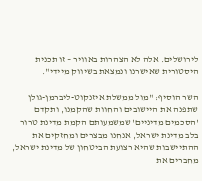לירושלים. אלה לא הצהרות באוויר – זו תכנית היסטורית שאישרנו ונמצאת בשיווק מיידי".

השר הוסיף: "מול ממשלת איזנקוט-ליברמן-גולן שתפנה את היישובים והחוות שהקמנו, ותקדם 'הסכמים מדיניים' שמשמעותם הקמת מדינת טרור בלב מדינת ישראל, אנחנו מבצרים ומחזקים את ההתיישבות שהיא רצועת הביטחון של מדינת ישראל, מחברים את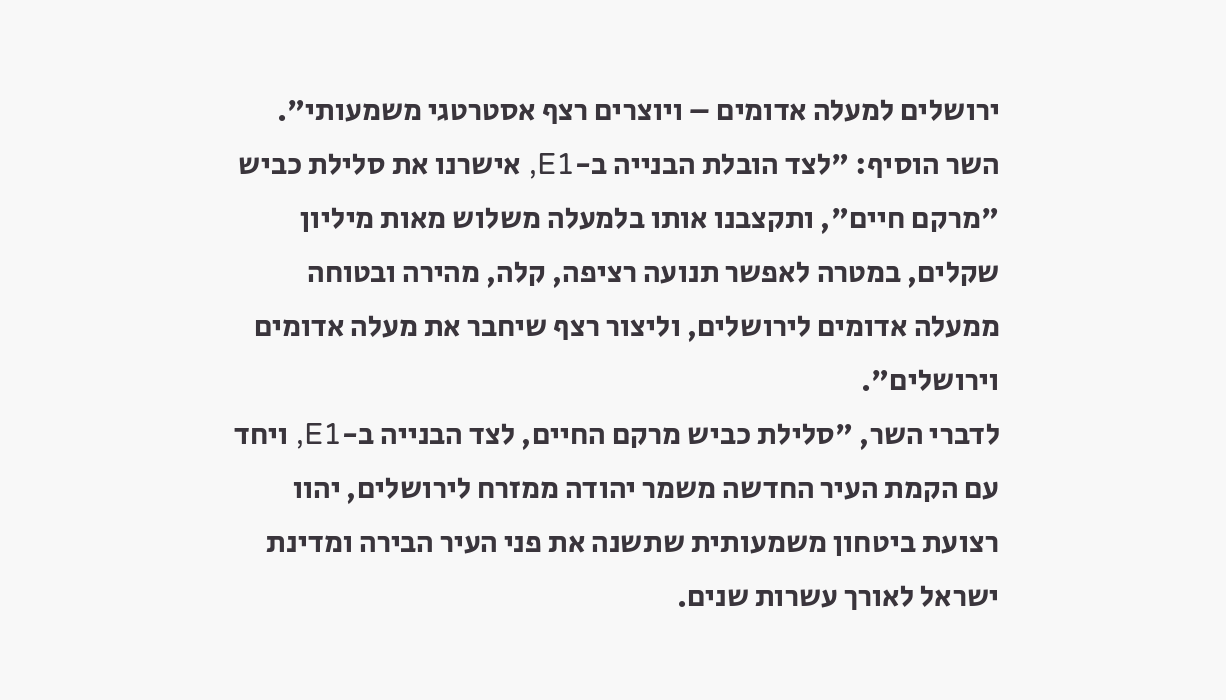ירושלים למעלה אדומים – ויוצרים רצף אסטרטגי משמעותי". השר הוסיף: "לצד הובלת הבנייה ב-E1, אישרנו את סלילת כביש "מרקם חיים", ותקצבנו אותו בלמעלה משלוש מאות מיליון שקלים, במטרה לאפשר תנועה רציפה, קלה, מהירה ובטוחה ממעלה אדומים לירושלים, וליצור רצף שיחבר את מעלה אדומים וירושלים".
לדברי השר, "סלילת כביש מרקם החיים, לצד הבנייה ב-E1, ויחד עם הקמת העיר החדשה משמר יהודה ממזרח לירושלים, יהוו רצועת ביטחון משמעותית שתשנה את פני העיר הבירה ומדינת ישראל לאורך עשרות שנים.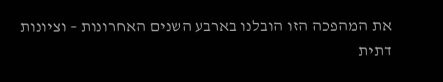את המהפכה הזו הובלנו בארבע השנים האחרונות – וציונות דתית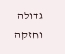גדולה וחזקה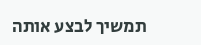תמשיך לבצע אותה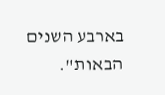בארבע השנים הבאות".